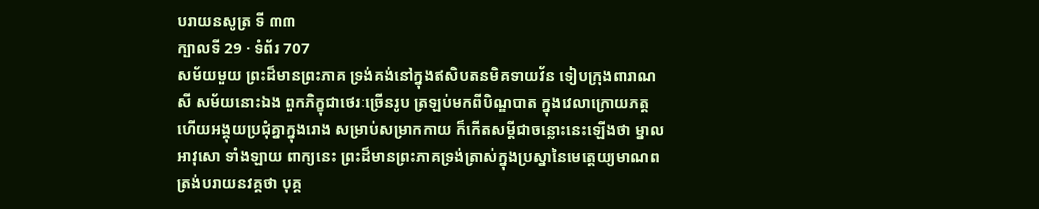បរាយនសូត្រ ទី ៣៣
ក្បាលទី 29 · ទំព័រ 707
សម័យមួយ ព្រះដ៏មានព្រះភាគ ទ្រង់គង់នៅក្នុងឥសិបតនមិគទាយវ័ន ទៀបក្រុងពារាណសី សម័យនោះឯង ពួកភិក្ខុជាថេរៈច្រើនរូប ត្រឡប់មកពីបិណ្ឌបាត ក្នុងវេលាក្រោយភត្ត ហើយអង្គុយប្រជុំគ្នាក្នុងរោង សម្រាប់សម្រាកកាយ ក៏កើតសម្តីជាចន្លោះនេះឡើងថា ម្នាលអាវុសោ ទាំងឡាយ ពាក្យនេះ ព្រះដ៏មានព្រះភាគទ្រង់ត្រាស់ក្នុងប្រស្នានៃមេត្តេយ្យមាណព ត្រង់បរាយនវគ្គថា បុគ្គ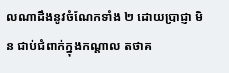លណាដឹងនូវចំណែកទាំង ២ ដោយប្រាជ្ញា មិន ជាប់ជំពាក់ក្នុងកណ្តាល តថាគ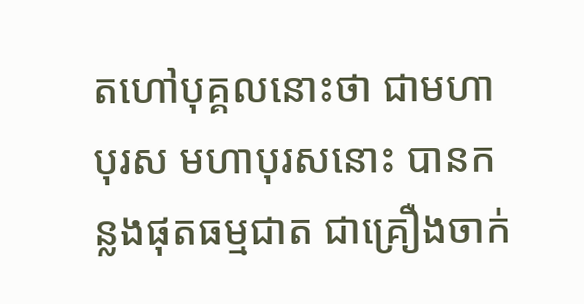តហៅបុគ្គលនោះថា ជាមហាបុរស មហាបុរសនោះ បានកន្លងផុតធម្មជាត ជាគ្រឿងចាក់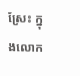ស្រែះ ក្នុងលោក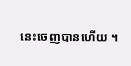នេះចេញបានហើយ ។